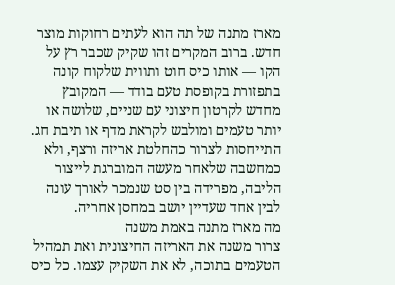מארז מתנה של תה הוא לעתים רחוקות מוצר חדש. ברוב המקרים זהו שקיק שכבר רץ על הקו — אותו כיס חוט ותווית שלקוח קונה בתפזורת בקופסת טעם בודד — המקובץ מחדש לקרטון חיצוני עם שניים, שלושה או יותר טעמים ומולבש לקראת מדף או תיבת חג. התייחסות לצרור כהחלטת אריזה ורצף, ולא כמחשבה שלאחר מעשה המוברגת לייצור הליבה, מפרידה בין סט שנמכר לאורך עונה לבין אחד שעדיין יושב במחסן אחריה.
מה מארז מתנה באמת משנה
צרור משנה את האריזה החיצונית ואת תמהיל הטעמים בתוכה, לא את השקיק עצמו. כל כיס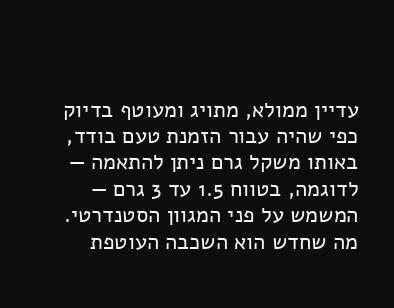עדיין ממולא, מתויג ומעוטף בדיוק כפי שהיה עבור הזמנת טעם בודד, באותו משקל גרם ניתן להתאמה — לדוגמה, בטווח 1.5 עד 3 גרם — המשמש על פני המגוון הסטנדרטי. מה שחדש הוא השכבה העוטפת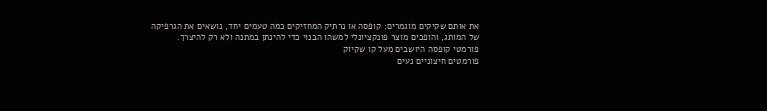את אותם שקיקים מוגמרים: קופסה או נרתיק המחזיקים כמה טעמים יחד, נושאים את הגרפיקה של המותג, והופכים מוצר פונקציונלי למשהו הבנוי כדי להינתן במתנה ולא רק להיצרך.
פורמטי קופסה היושבים מעל קו שקיוק
פורמטים חיצוניים נעים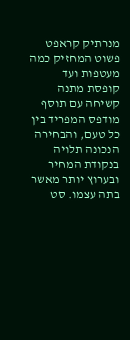מנרתיק קראפט פשוט המחזיק כמה מעטפות ועד קופסת מתנה קשיחה עם תוסף מודפס המפריד בין כל טעם, והבחירה הנכונה תלויה בנקודת המחיר ובערוץ יותר מאשר בתה עצמו. סט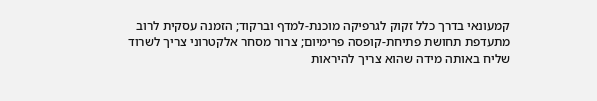קמעונאי בדרך כלל זקוק לגרפיקה מוכנת-למדף וברקוד; הזמנה עסקית לרוב מתעדפת תחושת פתיחת-קופסה פרימיום; צרור מסחר אלקטרוני צריך לשרוד שליח באותה מידה שהוא צריך להיראות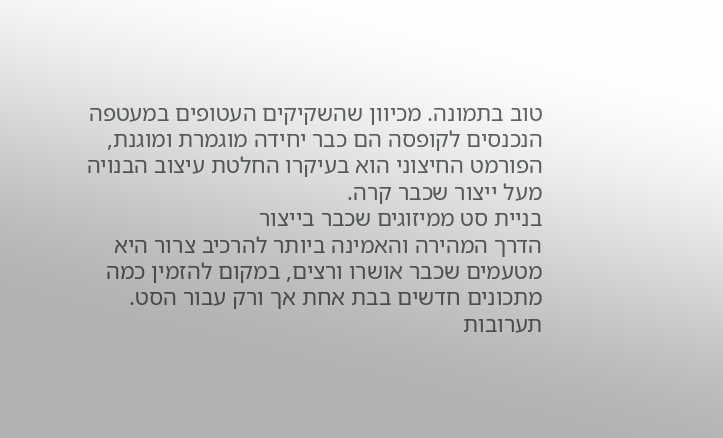טוב בתמונה. מכיוון שהשקיקים העטופים במעטפה הנכנסים לקופסה הם כבר יחידה מוגמרת ומוגנת, הפורמט החיצוני הוא בעיקרו החלטת עיצוב הבנויה מעל ייצור שכבר קרה.
בניית סט ממיזוגים שכבר בייצור
הדרך המהירה והאמינה ביותר להרכיב צרור היא מטעמים שכבר אושרו ורצים, במקום להזמין כמה מתכונים חדשים בבת אחת אך ורק עבור הסט. תערובות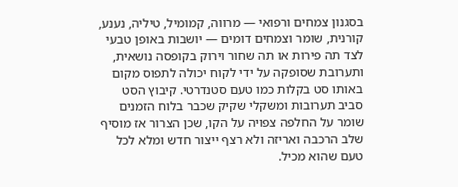בסגנון צמחים ורפואי — מרווה, קמומיל, טיליה, נענע, קורנית, שומר וצמחים דומים — יושבות באופן טבעי לצד תה פירות או תה שחור וירוק בקופסה נושאית, ותערובת שסופקה על ידי לקוח יכולה לתפוס מקום באותו סט בקלות כמו טעם סטנדרטי. קיבוץ הסט סביב תערובות ומשקלי שקיק שכבר בלוח הזמנים שומר על החלפה צפויה על הקו, שכן הצרור אז מוסיף שלב הרכבה ואריזה ולא רצף ייצור חדש ומלא לכל טעם שהוא מכיל.